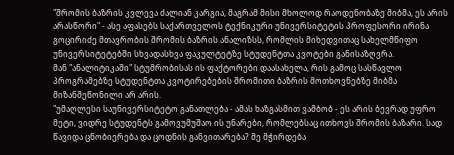"შრომის ბაზრის კვლევა ძალიან კარგია, მაგრამ მისი მხოლოდ რაოდენობაზე მიბმა, ეს არის არასწორი" - ასე აფასებს საქართველოს ტექნიკური უნივერსიტეტის პროფესორი ირინა გოცირიძე მთავრობის შრომის ბაზრის ანალიზსს, რომლის მიხედვითაც სახელმწიფო უნივერსიტეტებში სხვადასხვა ფაკულტეტზე სტუდენტთა კვოტები განისაზღვრა.
მან "ანალიტიკაში" სტუმრობისას ის ფაქტორები დაასახელა, რის გამოც სასწავლო პროგრამებზე სტუდენტთა კვოტირებების შრომითი ბაზრის მოთხოვნებზე მიბმა მიზანშეწონილი არ არის.
"უმაღლესი საუნივერსიტეტო განათლება - ამას ხაზგასმით ვამბობ - ეს არის ბევრად უფრო მეტი, ვიდრე სტუდენტს გამოვუმუშაო ის უნარები, რომლებსაც ითხოვს შრომის ბაზარი. სად წავიდა ცნობიერება და ცოდნის განვითარება? მე მჭირდება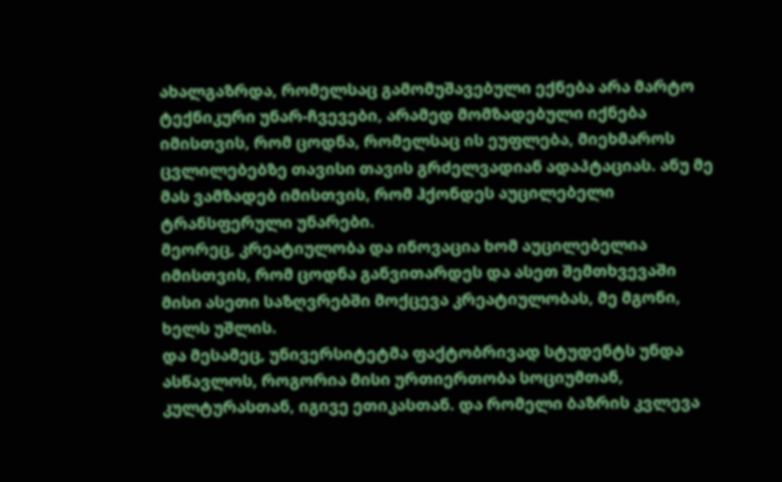ახალგაზრდა, რომელსაც გამომუშავებული ექნება არა მარტო ტექნიკური უნარ-ჩვევები, არამედ მომზადებული იქნება იმისთვის, რომ ცოდნა, რომელსაც ის ეუფლება, მიეხმაროს ცვლილებებზე თავისი თავის გრძელვადიან ადაპტაციას. ანუ მე მას ვამზადებ იმისთვის, რომ ჰქონდეს აუცილებელი ტრანსფერული უნარები.
მეორეც, კრეატიულობა და ინოვაცია ხომ აუცილებელია იმისთვის, რომ ცოდნა განვითარდეს და ასეთ შემთხვევაში მისი ასეთი საზღვრებში მოქცევა კრეატიულობას, მე მგონი, ხელს უშლის.
და მესამეც, უნივერსიტეტმა ფაქტობრივად სტუდენტს უნდა ასწავლოს, როგორია მისი ურთიერთობა სოციუმთან, კულტურასთან, იგივე ეთიკასთან. და რომელი ბაზრის კვლევა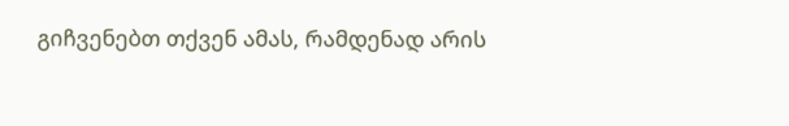გიჩვენებთ თქვენ ამას, რამდენად არის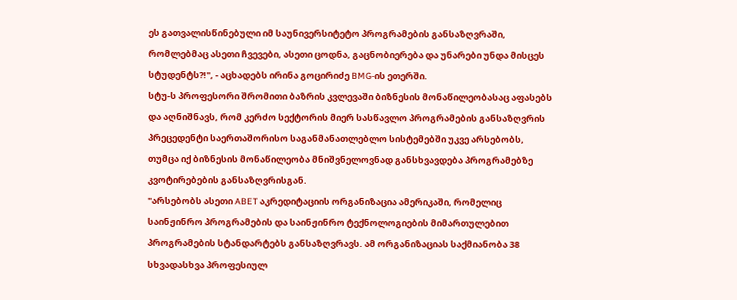ეს გათვალისწინებული იმ საუნივერსიტეტო პროგრამების განსაზღვრაში, რომლებმაც ასეთი ჩვევები, ასეთი ცოდნა, გაცნობიერება და უნარები უნდა მისცეს სტუდენტს?!", - აცხადებს ირინა გოცირიძე BMG-ის ეთერში.
სტუ-ს პროფესორი შრომითი ბაზრის კვლევაში ბიზნესის მონაწილეობასაც აფასებს და აღნიშნავს, რომ კერძო სექტორის მიერ სასწავლო პროგრამების განსაზღვრის პრეცედენტი საერთაშორისო საგანმანათლებლო სისტემებში უკვე არსებობს, თუმცა იქ ბიზნესის მონაწილეობა მნიშვნელოვნად განსხვავდება პროგრამებზე კვოტირებების განსაზღვრისგან.
"არსებობს ასეთი ABET აკრედიტაციის ორგანიზაცია ამერიკაში, რომელიც საინჟინრო პროგრამების და საინჟინრო ტექნოლოგიების მიმართულებით პროგრამების სტანდარტებს განსაზღვრავს. ამ ორგანიზაციას საქმიანობა 38 სხვადასხვა პროფესიულ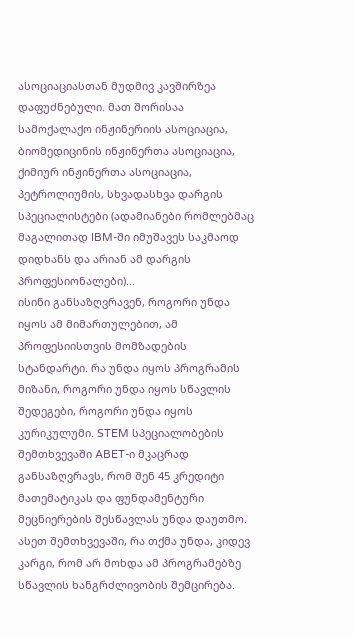ასოციაციასთან მუდმივ კავშირზეა დაფუძნებული. მათ შორისაა სამოქალაქო ინჟინერიის ასოციაცია, ბიომედიცინის ინჟინერთა ასოციაცია, ქიმიურ ინჟინერთა ასოციაცია, პეტროლიუმის, სხვადასხვა დარგის სპეციალისტები (ადამიანები რომლებმაც მაგალითად IBM-ში იმუშავეს საკმაოდ დიდხანს და არიან ამ დარგის პროფესიონალები)...
ისინი განსაზღვრავენ, როგორი უნდა იყოს ამ მიმართულებით, ამ პროფესიისთვის მომზადების სტანდარტი. რა უნდა იყოს პროგრამის მიზანი, როგორი უნდა იყოს სწავლის შედეგები, როგორი უნდა იყოს კურიკულუმი. STEM სპეციალობების შემთხვევაში ABET-ი მკაცრად განსაზღვრავს, რომ შენ 45 კრედიტი მათემატიკას და ფუნდამენტური მეცნიერების შესწავლას უნდა დაუთმო. ასეთ შემთხვევაში, რა თქმა უნდა, კიდევ კარგი, რომ არ მოხდა ამ პროგრამებზე სწავლის ხანგრძლივობის შემცირება.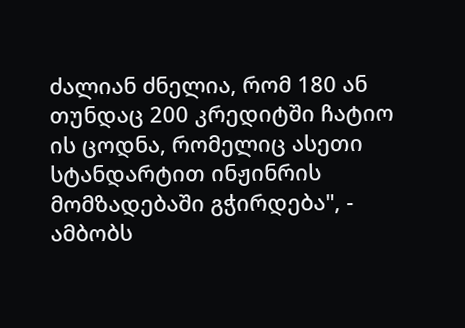ძალიან ძნელია, რომ 180 ან თუნდაც 200 კრედიტში ჩატიო ის ცოდნა, რომელიც ასეთი სტანდარტით ინჟინრის მომზადებაში გჭირდება", - ამბობს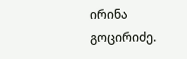ირინა გოცირიძე.